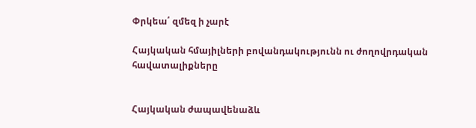Փրկեա՛ զմեզ ի չարէ

Հայկական հմայիլների բովանդակությունն ու ժողովրդական հավատալիքները


Հայկական ժապավենաձև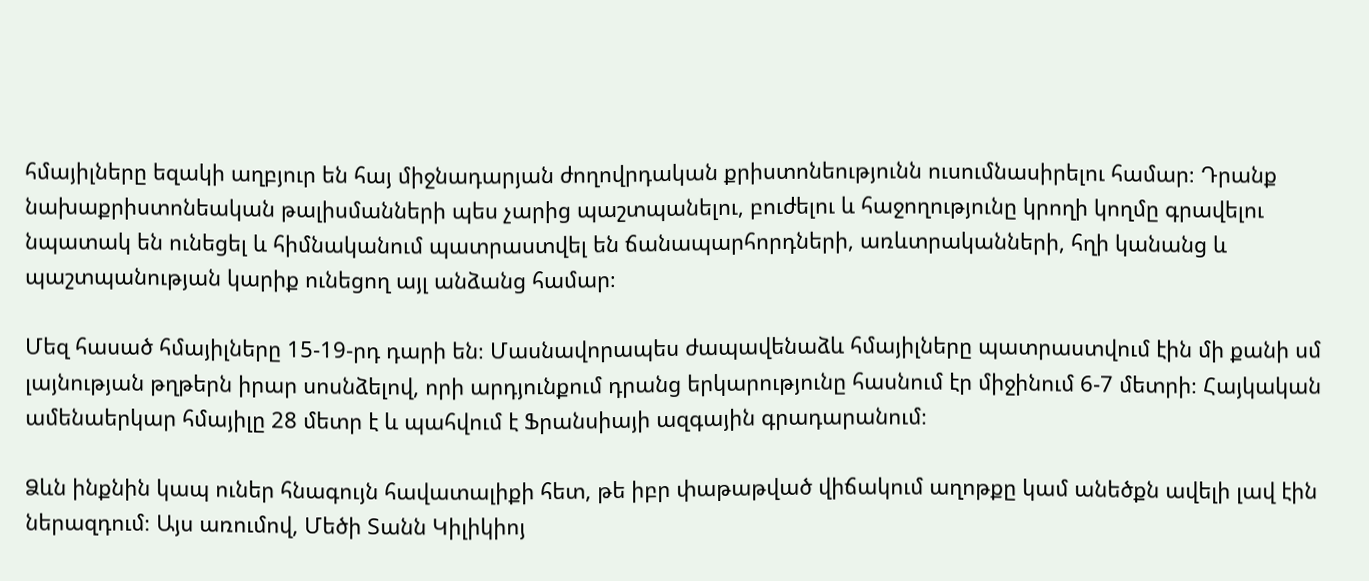հմայիլները եզակի աղբյուր են հայ միջնադարյան ժողովրդական քրիստոնեությունն ուսումնասիրելու համար։ Դրանք նախաքրիստոնեական թալիսմանների պես չարից պաշտպանելու, բուժելու և հաջողությունը կրողի կողմը գրավելու նպատակ են ունեցել և հիմնականում պատրաստվել են ճանապարհորդների, առևտրականների, հղի կանանց և պաշտպանության կարիք ունեցող այլ անձանց համար։

Մեզ հասած հմայիլները 15-19-րդ դարի են։ Մասնավորապես ժապավենաձև հմայիլները պատրաստվում էին մի քանի սմ լայնության թղթերն իրար սոսնձելով, որի արդյունքում դրանց երկարությունը հասնում էր միջինում 6-7 մետրի։ Հայկական ամենաերկար հմայիլը 28 մետր է և պահվում է Ֆրանսիայի ազգային գրադարանում։

Ձևն ինքնին կապ ուներ հնագույն հավատալիքի հետ, թե իբր փաթաթված վիճակում աղոթքը կամ անեծքն ավելի լավ էին ներազդում։ Այս առումով, Մեծի Տանն Կիլիկիոյ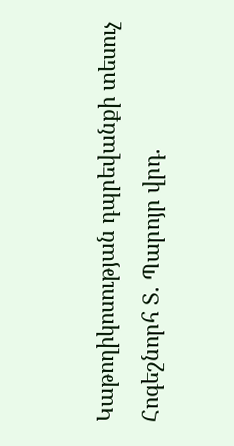Կաթողիկոսության դպրեվանքի տեսուչ Հոգեշնորհ Տ. Պարոյր վրդ.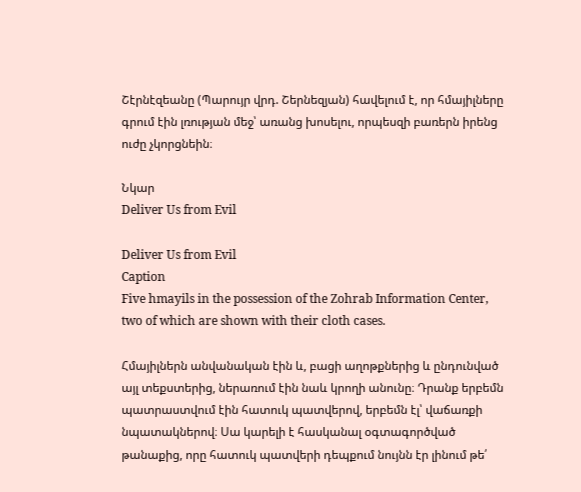Շէրնէզեանը (Պարույր վրդ. Շերնեզյան) հավելում է, որ հմայիլները գրում էին լռության մեջ՝ առանց խոսելու, որպեսզի բառերն իրենց ուժը չկորցնեին։

Նկար
Deliver Us from Evil

Deliver Us from Evil
Caption
Five hmayils in the possession of the Zohrab Information Center, two of which are shown with their cloth cases.

Հմայիլներն անվանական էին և, բացի աղոթքներից և ընդունված այլ տեքստերից, ներառում էին նաև կրողի անունը։ Դրանք երբեմն պատրաստվում էին հատուկ պատվերով, երբեմն էլ՝ վաճառքի նպատակներով։ Սա կարելի է հասկանալ օգտագործված թանաքից, որը հատուկ պատվերի դեպքում նույնն էր լինում թե՛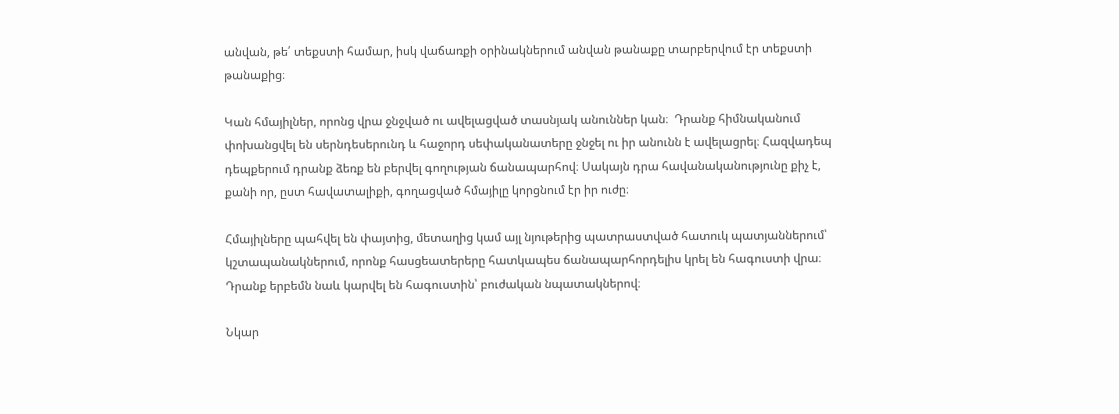անվան, թե՛ տեքստի համար, իսկ վաճառքի օրինակներում անվան թանաքը տարբերվում էր տեքստի թանաքից։

Կան հմայիլներ, որոնց վրա ջնջված ու ավելացված տասնյակ անուններ կան։  Դրանք հիմնականում փոխանցվել են սերնդեսերունդ և հաջորդ սեփականատերը ջնջել ու իր անունն է ավելացրել։ Հազվադեպ դեպքերում դրանք ձեռք են բերվել գողության ճանապարհով։ Սակայն դրա հավանականությունը քիչ է, քանի որ, ըստ հավատալիքի, գողացված հմայիլը կորցնում էր իր ուժը։

Հմայիլները պահվել են փայտից, մետաղից կամ այլ նյութերից պատրաստված հատուկ պատյաններում՝ կշտապանակներում, որոնք հասցեատերերը հատկապես ճանապարհորդելիս կրել են հագուստի վրա։ Դրանք երբեմն նաև կարվել են հագուստին՝ բուժական նպատակներով։

Նկար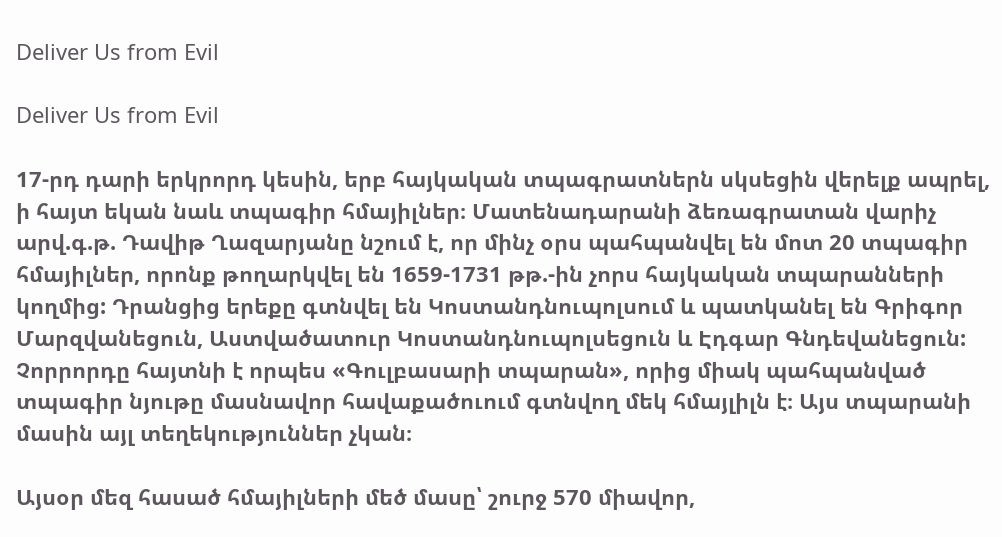Deliver Us from Evil

Deliver Us from Evil

17-րդ դարի երկրորդ կեսին, երբ հայկական տպագրատներն սկսեցին վերելք ապրել, ի հայտ եկան նաև տպագիր հմայիլներ։ Մատենադարանի ձեռագրատան վարիչ արվ.գ.թ. Դավիթ Ղազարյանը նշում է, որ մինչ օրս պահպանվել են մոտ 20 տպագիր հմայիլներ, որոնք թողարկվել են 1659-1731 թթ.-ին չորս հայկական տպարանների կողմից: Դրանցից երեքը գտնվել են Կոստանդնուպոլսում և պատկանել են Գրիգոր Մարզվանեցուն, Աստվածատուր Կոստանդնուպոլսեցուն և Էդգար Գնդեվանեցուն: Չորրորդը հայտնի է որպես «Գուլբասարի տպարան», որից միակ պահպանված տպագիր նյութը մասնավոր հավաքածուում գտնվող մեկ հմայլիլն է։ Այս տպարանի մասին այլ տեղեկություններ չկան։

Այսօր մեզ հասած հմայիլների մեծ մասը՝ շուրջ 570 միավոր,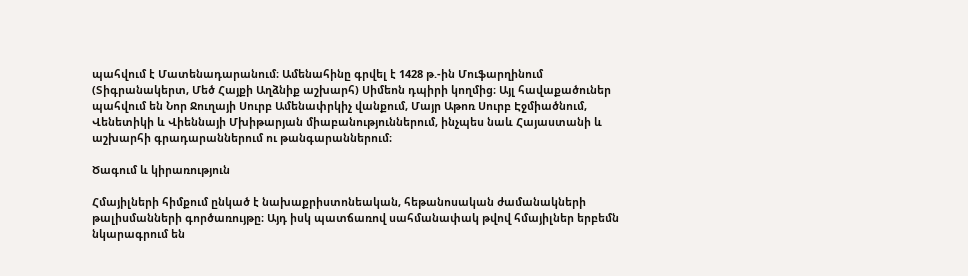պահվում է Մատենադարանում։ Ամենահինը գրվել է 1428 թ.-ին Մուֆարղինում (Տիգրանակերտ, Մեծ Հայքի Աղձնիք աշխարհ) Սիմեոն դպիրի կողմից։ Այլ հավաքածուներ պահվում են Նոր Ջուղայի Սուրբ Ամենափրկիչ վանքում, Մայր Աթոռ Սուրբ Էջմիածնում, Վենետիկի և Վիեննայի Մխիթարյան միաբանություններում, ինչպես նաև Հայաստանի և աշխարհի գրադարաններում ու թանգարաններում։

Ծագում և կիրառություն

Հմայիլների հիմքում ընկած է նախաքրիստոնեական, հեթանոսական ժամանակների թալիսմանների գործառույթը։ Այդ իսկ պատճառով սահմանափակ թվով հմայիլներ երբեմն նկարագրում են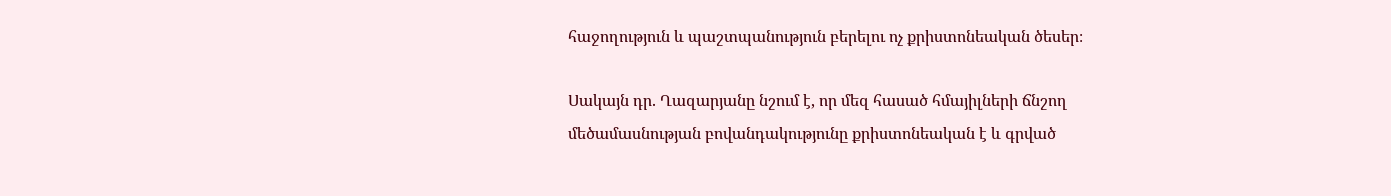հաջողություն և պաշտպանություն բերելու ոչ քրիստոնեական ծեսեր։

Սակայն դր. Ղազարյանը նշում է, որ մեզ հասած հմայիլների ճնշող մեծամասնության բովանդակությունը քրիստոնեական է և գրված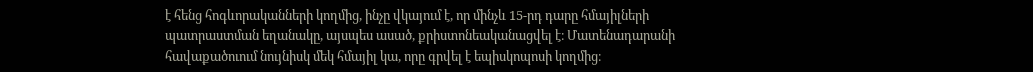է հենց հոգևորականների կողմից, ինչը վկայում է, որ մինչև 15-րդ դարը հմայիլների պատրաստման եղանակը, այսպես ասած, քրիստոնեականացվել է։ Մատենադարանի հավաքածուում նույնիսկ մեկ հմայիլ կա, որը գրվել է եպիսկոպոսի կողմից։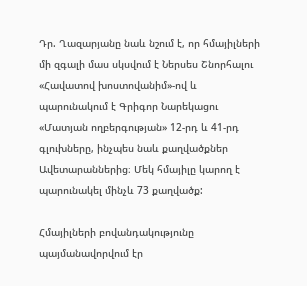Դր. Ղազարյանը նաև նշում է, որ հմայիլների մի զգալի մաս սկսվում է Ներսես Շնորհալու «Հավատով խոստովանիմ»-ով և պարունակում է Գրիգոր Նարեկացու «Մատյան ողբերգության» 12-րդ և 41-րդ գլուխները, ինչպես նաև քաղվածքներ Ավետարաններից։ Մեկ հմայիլը կարող է պարունակել մինչև 73 քաղվածք:

Հմայիլների բովանդակությունը պայմանավորվում էր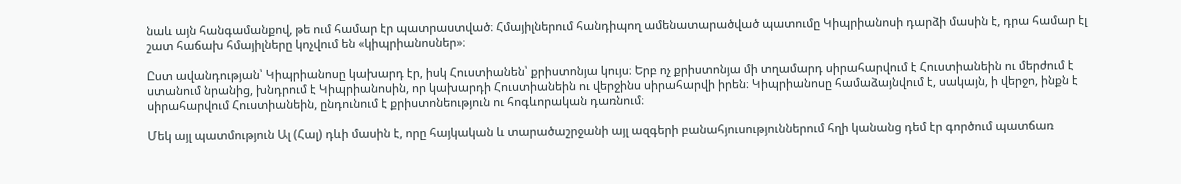նաև այն հանգամանքով, թե ում համար էր պատրաստված։ Հմայիլներում հանդիպող ամենատարածված պատումը Կիպրիանոսի դարձի մասին է, դրա համար էլ շատ հաճախ հմայիլները կոչվում են «կիպրիանոսներ»։

Ըստ ավանդության՝ Կիպրիանոսը կախարդ էր, իսկ Հուստիանեն՝ քրիստոնյա կույս։ Երբ ոչ քրիստոնյա մի տղամարդ սիրահարվում է Հուստիանեին ու մերժում է ստանում նրանից, խնդրում է Կիպրիանոսին, որ կախարդի Հուստիանեին ու վերջինս սիրահարվի իրեն։ Կիպրիանոսը համաձայնվում է, սակայն, ի վերջո, ինքն է սիրահարվում Հուստիանեին, ընդունում է քրիստոնեություն ու հոգևորական դառնում։

Մեկ այլ պատմություն Ալ (Հալ) դևի մասին է, որը հայկական և տարածաշրջանի այլ ազգերի բանահյուսություններում հղի կանանց դեմ էր գործում պատճառ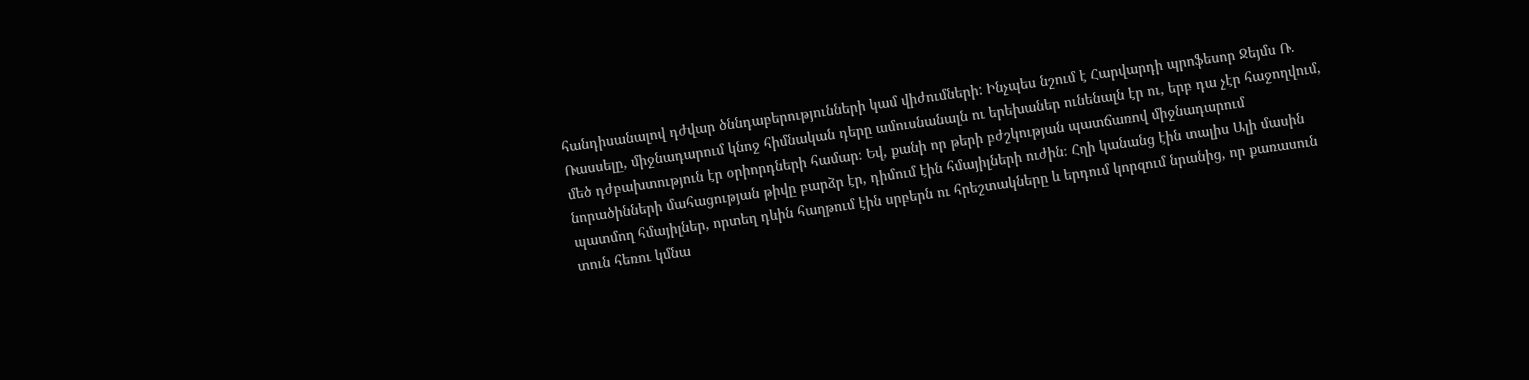հանդիսանալով դժվար ծննդաբերությունների կամ վիժումների: Ինչպես նշում է Հարվարդի պրոֆեսոր Ջեյմս Ռ. Ռասսելը, միջնադարում կնոջ հիմնական դերը ամուսնանալն ու երեխաներ ունենալն էր ու, երբ դա չէր հաջողվում, մեծ դժբախտություն էր օրիորդների համար։ Եվ, քանի որ թերի բժշկության պատճառով միջնադարում նորածինների մահացության թիվը բարձր էր, դիմում էին հմայիլների ուժին։ Հղի կանանց էին տալիս Ալի մասին պատմող հմայիլներ, որտեղ դևին հաղթում էին սրբերն ու հրեշտակները և երդում կորզում նրանից, որ քառասուն տուն հեռու կմնա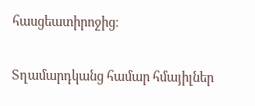հասցեատիրոջից։

Տղամարդկանց համար հմայիլներ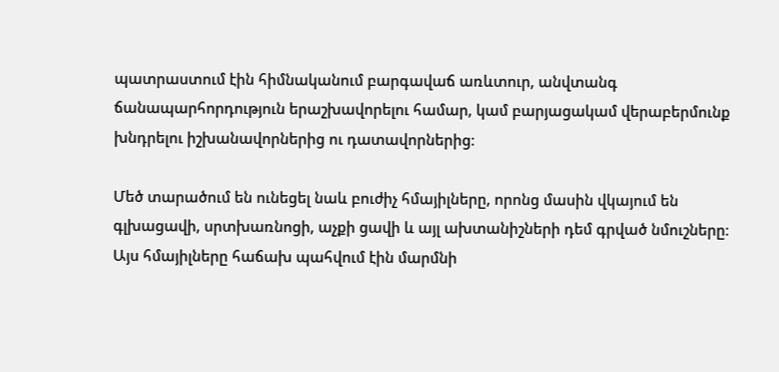պատրաստում էին հիմնականում բարգավաճ առևտուր, անվտանգ ճանապարհորդություն երաշխավորելու համար, կամ բարյացակամ վերաբերմունք խնդրելու իշխանավորներից ու դատավորներից։

Մեծ տարածում են ունեցել նաև բուժիչ հմայիլները, որոնց մասին վկայում են գլխացավի, սրտխառնոցի, աչքի ցավի և այլ ախտանիշների դեմ գրված նմուշները։ Այս հմայիլները հաճախ պահվում էին մարմնի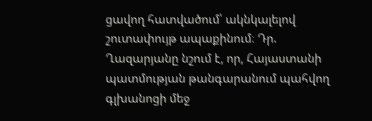ցավող հատվածում՝ ակնկալելով շուտափույթ ապաքինում։ Դր. Ղազարյանը նշում է, որ, Հայաստանի պատմության թանգարանում պահվող գլխանոցի մեջ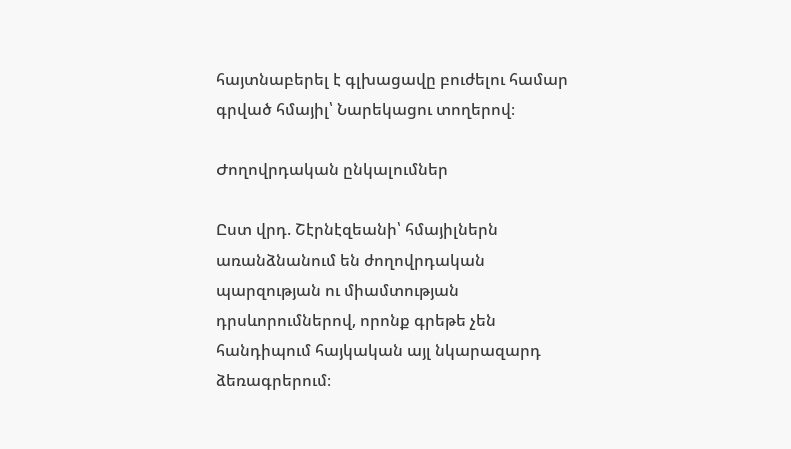հայտնաբերել է գլխացավը բուժելու համար գրված հմայիլ՝ Նարեկացու տողերով։

Ժողովրդական ընկալումներ

Ըստ վրդ. Շէրնէզեանի՝ հմայիլներն առանձնանում են ժողովրդական պարզության ու միամտության դրսևորումներով, որոնք գրեթե չեն հանդիպում հայկական այլ նկարազարդ ձեռագրերում։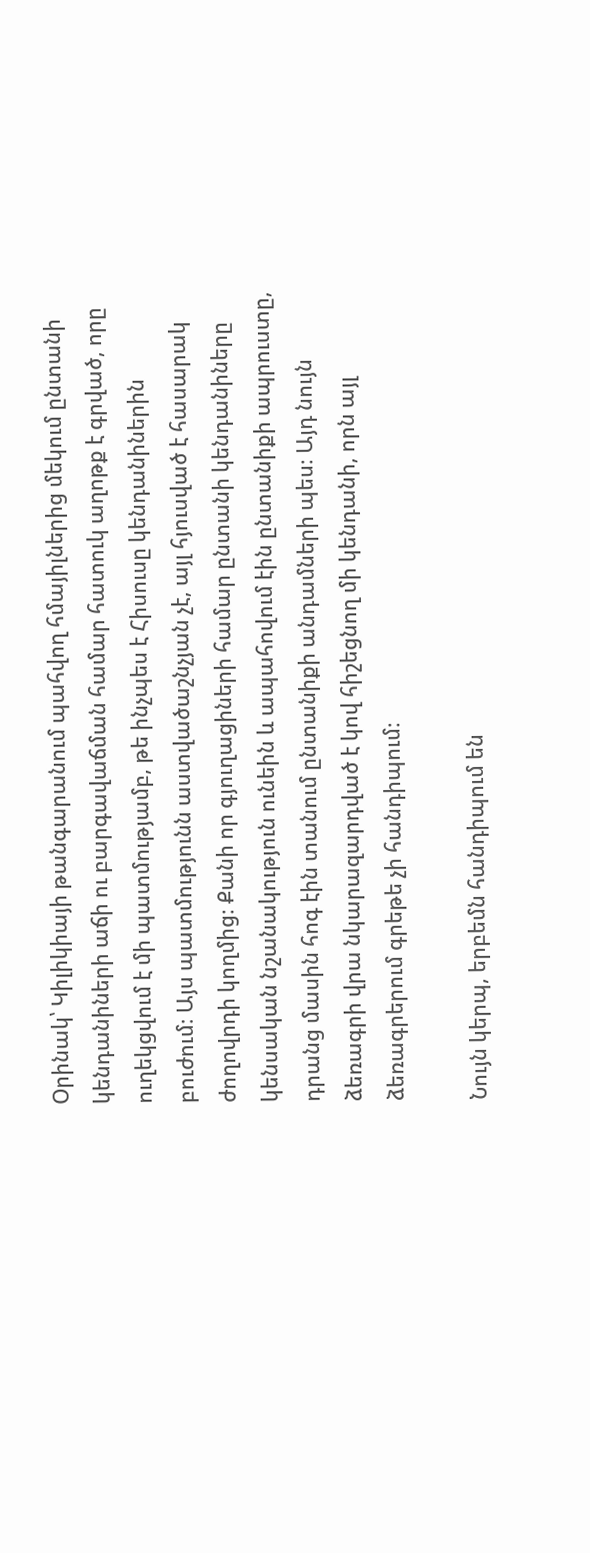Օրինակ՝ Կիլիկիայի թանգարանում պահվող հմայիլներից մեկում ընտանի կենդանիների աճի ու բարգավաճման համար հատուկ աղոթք է գրված, որը ուղեկցվում է մի պատմությամբ, թե ինչպես է Հիսուսը կենդանիներին բուժում։ Այս պատմությունն աստվածաշնչյան չէ, այլ հյուսված է հասարակ ժողովրդի կողմից։ Քանի որ գյուղացիների համար ընտանի կենդանիները կենսական նշանակություն ունեին և ապահովում էին ընտանիքի ապրուստը, դրանց մասին հոգ էին տանում ընտանիքի անդամների պես։ Այդ նույն ձեռագրի վրա նկարազարդված է կով հիշեցնող մի կենդանի, որն այլ ձեռագրերում գրեթե չի հանդիպում։

Նույն կերպ, երբեմն հանդիպում են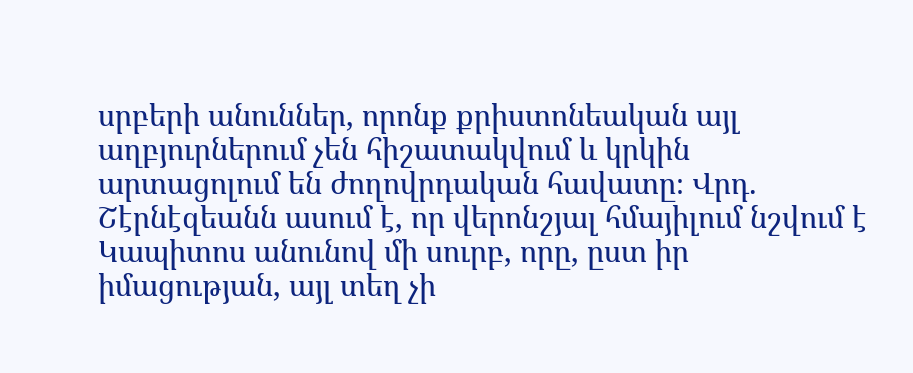սրբերի անուններ, որոնք քրիստոնեական այլ աղբյուրներում չեն հիշատակվում և կրկին արտացոլում են ժողովրդական հավատը։ Վրդ. Շէրնէզեանն ասում է, որ վերոնշյալ հմայիլում նշվում է Կապիտոս անունով մի սուրբ, որը, ըստ իր իմացության, այլ տեղ չի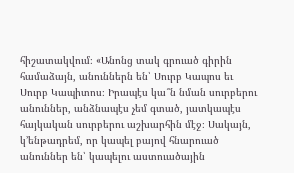հիշատակվում։ «Անոնց տակ գրուած գիրին համաձայն, անուններն են՝ Սուրբ Կապոս եւ Սուրբ Կապիտոս։ Իրապէս կա՞ն նման սուրբերու անուններ, անձնապէս չեմ գտած, յատկապէս հայկական սուրբերու աշխարհին մէջ։ Սակայն, կ՚ենթադրեմ, որ կապել բայով հնարուած անուններ են՝ կապելու աստուածային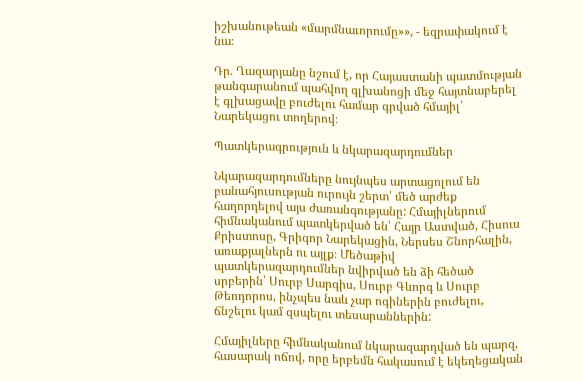իշխանութեան «մարմնաւորումը»», - եզրափակում է նա։

Դր. Ղազարյանը նշում է, որ Հայաստանի պատմության թանգարանում պահվող գլխանոցի մեջ հայտնաբերել է գլխացավը բուժելու համար գրված հմայիլ՝ Նարեկացու տողերով։

Պատկերագրություն և նկարազարդումներ

Նկարազարդումները նույնպես արտացոլում են բանահյուսության ուրույն շերտ՝ մեծ արժեք հաղորդելով այս ժառանգությանը: Հմայիլներում հիմնականում պատկերված են՝ Հայր Աստված, Հիսուս Քրիստոսը, Գրիգոր Նարեկացին, Ներսես Շնորհալին, առաքյալներն ու այլք։ Մեծաթիվ պատկերազարդումներ նվիրված են ձի հեծած սրբերին՝ Սուրբ Սարգիս, Սուրբ Գևորգ և Սուրբ Թեոդորոս, ինչպես նաև չար ոգիներին բուժելու, ճնշելու կամ զսպելու տեսարաններին:

Հմայիլները հիմնականում նկարազարդված են պարզ, հասարակ ոճով, որը երբեմն հակասում է եկեղեցական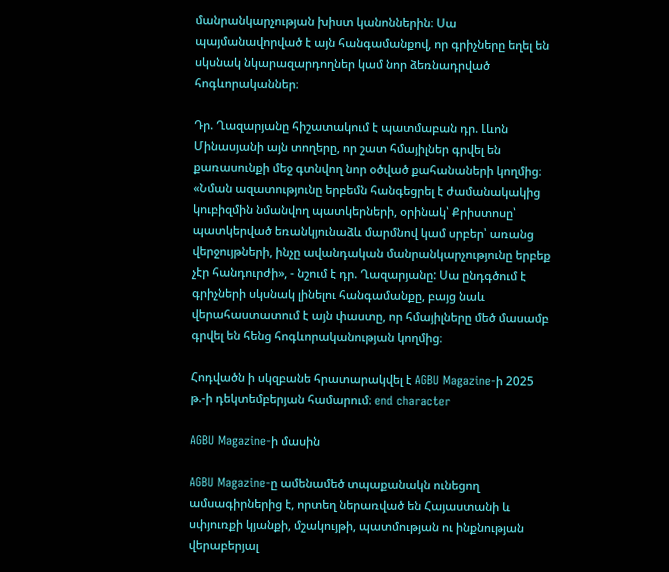մանրանկարչության խիստ կանոններին։ Սա պայմանավորված է այն հանգամանքով, որ գրիչները եղել են սկսնակ նկարազարդողներ կամ նոր ձեռնադրված հոգևորականներ։

Դր. Ղազարյանը հիշատակում է պատմաբան դր. Լևոն Մինասյանի այն տողերը, որ շատ հմայիլներ գրվել են քառասունքի մեջ գտնվող նոր օծված քահանաների կողմից։ «Նման ազատությունը երբեմն հանգեցրել է ժամանակակից կուբիզմին նմանվող պատկերների, օրինակ՝ Քրիստոսը՝ պատկերված եռանկյունաձև մարմնով կամ սրբեր՝ առանց վերջույթների, ինչը ավանդական մանրանկարչությունը երբեք չէր հանդուրժի», - նշում է դր. Ղազարյանը: Սա ընդգծում է գրիչների սկսնակ լինելու հանգամանքը, բայց նաև վերահաստատում է այն փաստը, որ հմայիլները մեծ մասամբ գրվել են հենց հոգևորականության կողմից։

Հոդվածն ի սկզբանե հրատարակվել է AGBU Magazine-ի 2025 թ.-ի դեկտեմբերյան համարում։ end character

AGBU Magazine-ի մասին

AGBU Magazine-ը ամենամեծ տպաքանակն ունեցող ամսագիրներից է, որտեղ ներառված են Հայաստանի և սփյուռքի կյանքի, մշակույթի, պատմության ու ինքնության վերաբերյալ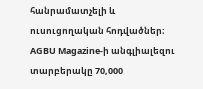հանրամատչելի և ուսուցողական հոդվածներ։ AGBU Magazine-ի անգլիալեզու տարբերակը 70,000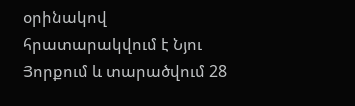օրինակով հրատարակվում է Նյու Յորքում և տարածվում 28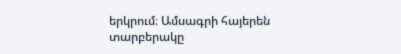երկրում։ Ամսագրի հայերեն տարբերակը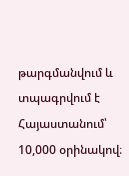թարգմանվում և տպագրվում է Հայաստանում՝ 10,000 օրինակով։